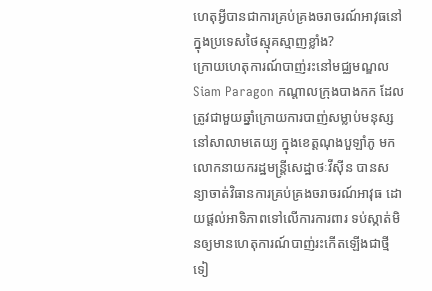ហេតុអ្វីបានជាការគ្រប់គ្រងចរាចរណ៍អាវុធនៅក្នុងប្រទេសថៃស្មុគស្មាញខ្លាំង?
ក្រោយហេតុការណ៍បាញ់រះនៅមជ្ឈមណ្ឌលSiam Paragon កណ្តាលក្រុងបាងកក ដែលត្រូវជាមួយឆ្នាំក្រោយការបាញ់សម្លាប់មនុស្សនៅសាលាមតេយ្យ ក្នុងខេត្តណុងបួឡាំភូ មកលោកនាយករដ្ឋមន្ត្រីសេដ្ឋាថៈវីស៊ីន បានសន្យាចាត់វិធានការគ្រប់គ្រងចរាចរណ៍អាវុធ ដោយផ្តល់អាទិភាពទៅលើការការពារ ទប់ស្កាត់មិនឲ្យមានហេតុការណ៍បាញ់រះកើតឡើងជាថ្មីទៀ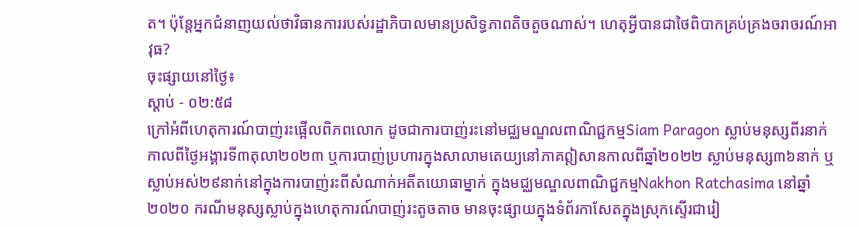ត។ ប៉ុន្តែអ្នកជំនាញយល់ថាវិធានការរបស់រដ្ឋាភិបាលមានប្រសិទ្ធភាពតិចតួចណាស់។ ហេតុអ្វីបានជាថៃពិបាកគ្រប់គ្រងចរាចរណ៍អាវុធ?
ចុះផ្សាយនៅថ្ងៃ៖
ស្តាប់ - ០២:៥៨
ក្រៅអំពីហេតុការណ៍បាញ់រះផ្អើលពិភពលោក ដូចជាការបាញ់រះនៅមជ្ឈមណ្ឌលពាណិជ្ជកម្មSiam Paragon ស្លាប់មនុស្សពីរនាក់កាលពីថ្ងៃអង្គារទី៣តុលា២០២៣ ឬការបាញ់ប្រហារក្នុងសាលាមតេយ្យនៅភាគឦសានកាលពីឆ្នាំ២០២២ ស្លាប់មនុស្ស៣៦នាក់ ឬ ស្លាប់អស់២៩នាក់នៅក្នុងការបាញ់រះពីសំណាក់អតីតយោធាម្នាក់ ក្នុងមជ្ឈមណ្ឌលពាណិជ្ជកម្មNakhon Ratchasima នៅឆ្នាំ២០២០ ករណីមនុស្សស្លាប់ក្នុងហេតុការណ៍បាញ់រះតូចតាច មានចុះផ្សាយក្នុងទំព័រកាសែតក្នុងស្រុកស្ទើរជារៀ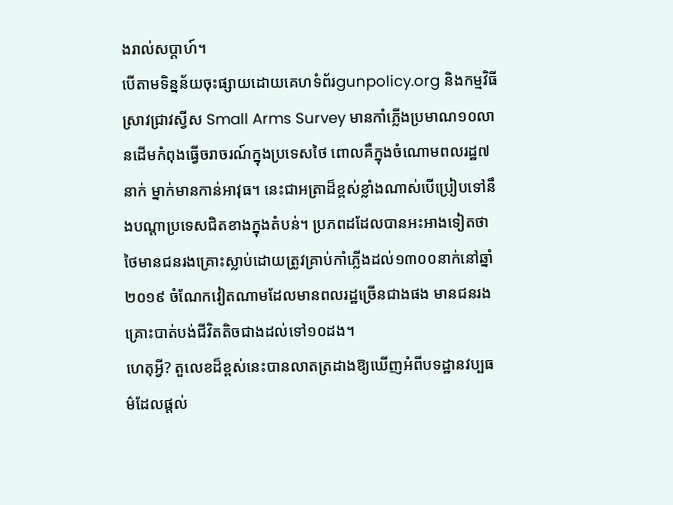ងរាល់សប្តាហ៍។
បើតាមទិន្នន័យចុះផ្សាយដោយគេហទំព័រgunpolicy.org និងកម្មវិធីស្រាវជ្រាវស្វីស Small Arms Survey មានកាំភ្លើងប្រមាណ១០លានដើមកំពុងធ្វើចរាចរណ៍ក្នុងប្រទេសថៃ ពោលគឺក្នុងចំណោមពលរដ្ឋ៧នាក់ ម្នាក់មានកាន់អាវុធ។ នេះជាអត្រាដ៏ខ្ពស់ខ្លាំងណាស់បើប្រៀបទៅនឹងបណ្តាប្រទេសជិតខាងក្នុងតំបន់។ ប្រភពដដែលបានអះអាងទៀតថា ថៃមានជនរងគ្រោះស្លាប់ដោយត្រូវគ្រាប់កាំភ្លើងដល់១៣០០នាក់នៅឆ្នាំ២០១៩ ចំណែកវៀតណាមដែលមានពលរដ្ឋច្រើនជាងផង មានជនរងគ្រោះបាត់បង់ជីវិតតិចជាងដល់ទៅ១០ដង។
ហេតុអ្វី? តួលេខដ៏ខ្ពស់នេះបានលាតត្រដាងឱ្យឃើញអំពីបទដ្ឋានវប្បធម៌ដែលផ្តល់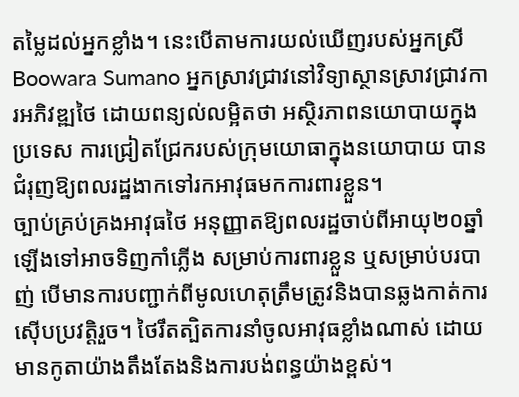តម្លៃដល់អ្នកខ្លាំង។ នេះបើតាមការយល់ឃើញរបស់អ្នកស្រីBoowara Sumano អ្នកស្រាវជ្រាវនៅវិទ្យាស្ថានស្រាវជ្រាវការអភិវឌ្ឍថៃ ដោយពន្យល់លម្អិតថា អស្ថិរភាពនយោបាយក្នុងប្រទេស ការជ្រៀតជ្រែករបស់ក្រុមយោធាក្នុងនយោបាយ បានជំរុញឱ្យពលរដ្ឋងាកទៅរកអាវុធមកការពារខ្លួន។
ច្បាប់គ្រប់គ្រងអាវុធថៃ អនុញ្ញាតឱ្យពលរដ្ឋចាប់ពីអាយុ២០ឆ្នាំឡើងទៅអាចទិញកាំភ្លើង សម្រាប់ការពារខ្លួន ឬសម្រាប់បរបាញ់ បើមានការបញ្ជាក់ពីមូលហេតុត្រឹមត្រូវនិងបានឆ្លងកាត់ការស៊ើបប្រវត្តិរួច។ ថៃរឹតត្បិតការនាំចូលអាវុធខ្លាំងណាស់ ដោយមានកូតាយ៉ាងតឹងតែងនិងការបង់ពន្ធយ៉ាងខ្ពស់។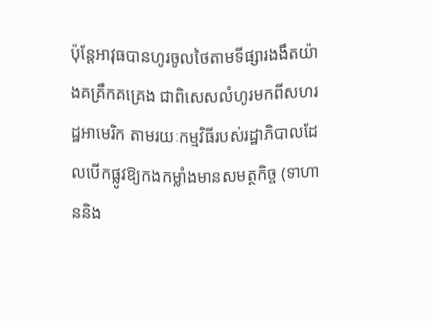ប៉ុន្តែអាវុធបានហូរចូលថៃតាមទីផ្សារងងឹតយ៉ាងគគ្រឹកគគ្រេង ជាពិសេសលំហូរមកពីសហរដ្ឋអាមេរិក តាមរយៈកម្មវិធីរបស់រដ្ឋាភិបាលដែលបើកផ្លូវឱ្យកងកម្លាំងមានសមត្ថកិច្ច (ទាហាននិង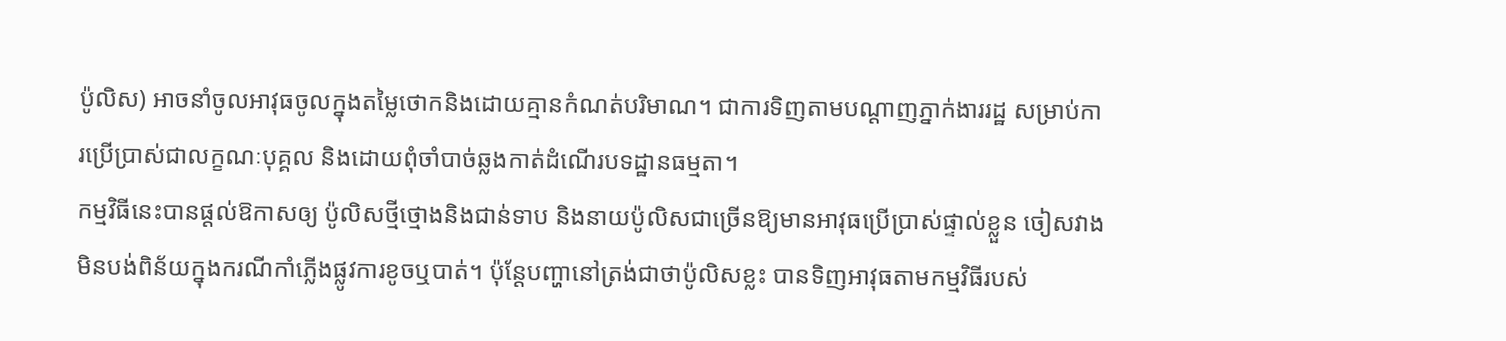ប៉ូលិស) អាចនាំចូលអាវុធចូលក្នុងតម្លៃថោកនិងដោយគ្មានកំណត់បរិមាណ។ ជាការទិញតាមបណ្តាញភ្នាក់ងាររដ្ឋ សម្រាប់ការប្រើប្រាស់ជាលក្ខណៈបុគ្គល និងដោយពុំចាំបាច់ឆ្លងកាត់ដំណើរបទដ្ឋានធម្មតា។
កម្មវិធីនេះបានផ្តល់ឱកាសឲ្យ ប៉ូលិសថ្មីថ្មោងនិងជាន់ទាប និងនាយប៉ូលិសជាច្រើនឱ្យមានអាវុធប្រើប្រាស់ផ្ទាល់ខ្លួន ចៀសវាងមិនបង់ពិន័យក្នុងករណីកាំភ្លើងផ្លូវការខូចឬបាត់។ ប៉ុន្តែបញ្ហានៅត្រង់ជាថាប៉ូលិសខ្លះ បានទិញអាវុធតាមកម្មវិធីរបស់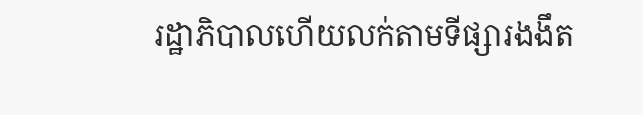រដ្ឋាភិបាលហើយលក់តាមទីផ្សារងងឹត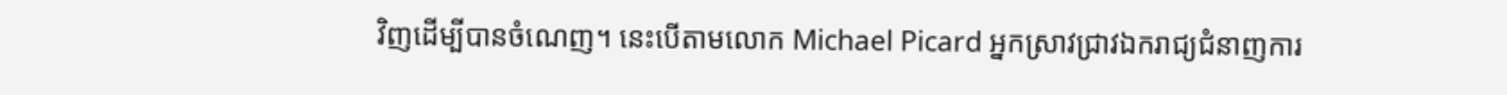វិញដើម្បីបានចំណេញ។ នេះបើតាមលោក Michael Picard អ្នកស្រាវជ្រាវឯករាជ្យជំនាញការ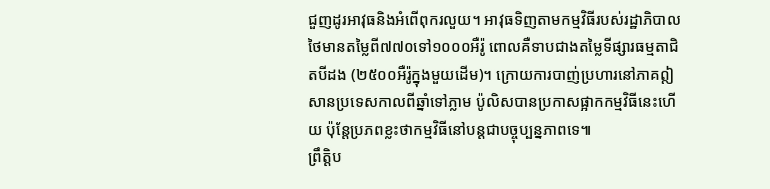ជួញដូរអាវុធនិងអំពើពុករលួយ។ អាវុធទិញតាមកម្មវិធីរបស់រដ្ឋាភិបាលថៃមានតម្លៃពី៧៧០ទៅ១០០០អឺរ៉ូ ពោលគឺទាបជាងតម្លៃទីផ្សារធម្មតាជិតបីដង (២៥០០អឺរ៉ូក្នុងមួយដើម)។ ក្រោយការបាញ់ប្រហារនៅភាគឦសានប្រទេសកាលពីឆ្នាំទៅភ្លាម ប៉ូលិសបានប្រកាសផ្អាកកម្មវិធីនេះហើយ ប៉ុន្តែប្រភពខ្លះថាកម្មវិធីនៅបន្តជាបច្ចុប្បន្នភាពទេ៕
ព្រឹត្តិប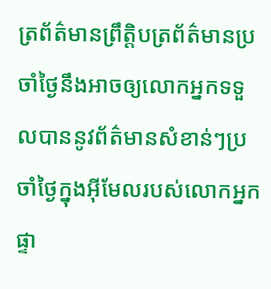ត្រព័ត៌មានព្រឹត្តិបត្រព័ត៌មានប្រចាំថ្ងៃនឹងអាចឲ្យលោកអ្នកទទួលបាននូវព័ត៌មានសំខាន់ៗប្រចាំថ្ងៃក្នុងអ៊ីមែលរបស់លោកអ្នកផ្ទា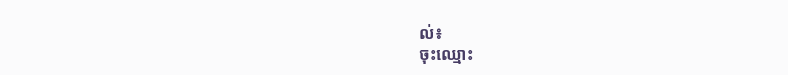ល់៖
ចុះឈ្មោះ